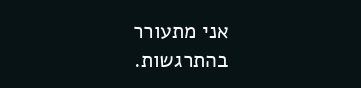אני מתעורר בהתרגשות.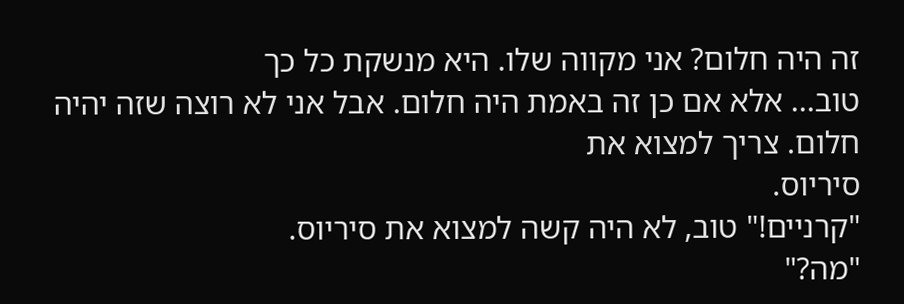זה היה חלום? אני מקווה שלו. היא מנשקת כל כך
טוב... אלא אם כן זה באמת היה חלום. אבל אני לא רוצה שזה יהיה חלום. צריך למצוא את
סיריוס.
"קרניים!" טוב, לא היה קשה למצוא את סיריוס.
"מה?"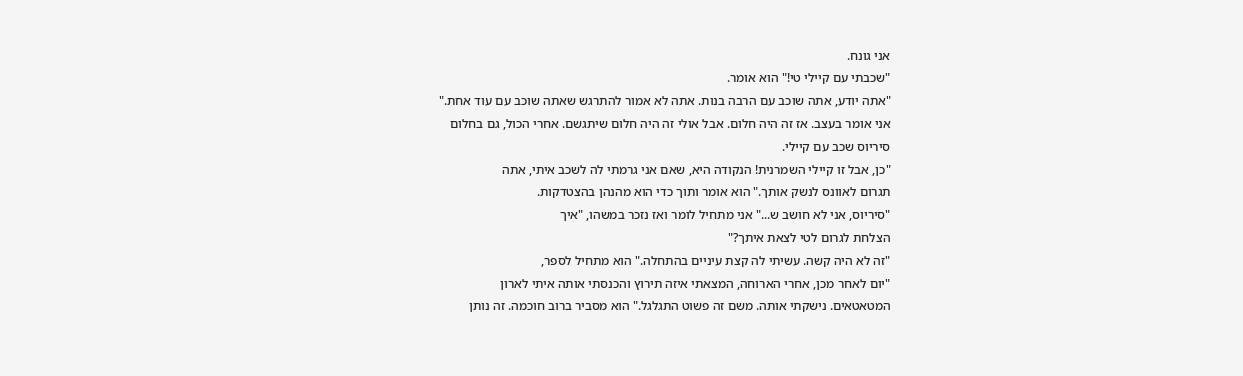אני גונח.
"שכבתי עם קיילי טי!" הוא אומר.
"אתה יודע, אתה שוכב עם הרבה בנות. אתה לא אמור להתרגש שאתה שוכב עם עוד אחת."
אני אומר בעצב. אז זה היה חלום. אבל אולי זה היה חלום שיתגשם. אחרי הכול, גם בחלום
סיריוס שכב עם קיילי.
"כן, אבל זו קיילי השמרנית! הנקודה היא, שאם אני גרמתי לה לשכב איתי, אתה
תגרום לאוונס לנשק אותך." הוא אומר ותוך כדי הוא מהנהן בהצטדקות.
"סיריוס, אני לא חושב ש..." אני מתחיל לומר ואז נזכר במשהו, "איך
הצלחת לגרום לטי לצאת איתך?"
"זה לא היה קשה. עשיתי לה קצת עיניים בהתחלה." הוא מתחיל לספר,
"יום לאחר מכן, אחרי הארוחה, המצאתי איזה תירוץ והכנסתי אותה איתי לארון
המטאטאים. נישקתי אותה. משם זה פשוט התגלגל." הוא מסביר ברוב חוכמה. זה נותן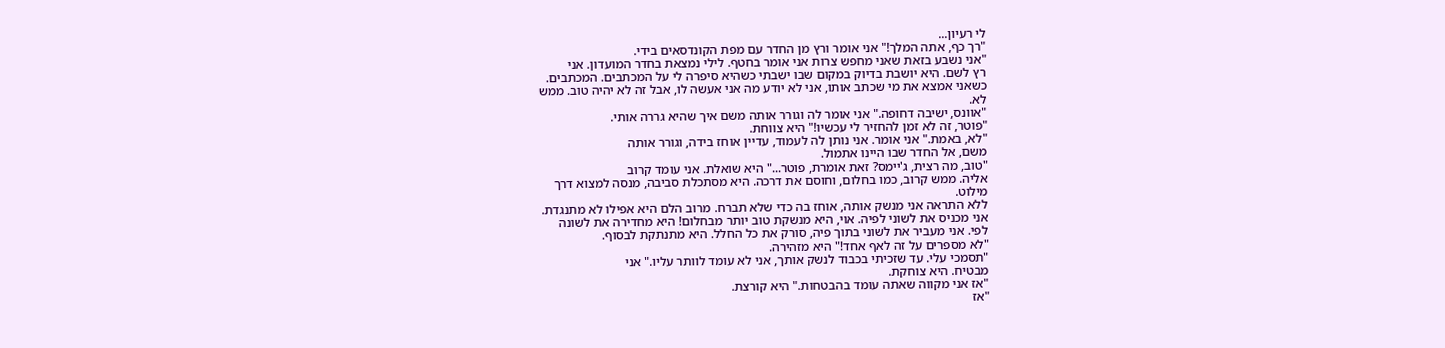לי רעיון...
"רך כף, אתה המלך!" אני אומר ורץ מן החדר עם מפת הקונדסאים בידי.
"אני נשבע בזאת שאני מחפש צרות אני אומר בחטף. לילי נמצאת בחדר המועדון. אני
רץ לשם. היא יושבת בדיוק במקום שבו ישבתי כשהיא סיפרה לי על המכתבים. המכתבים.
כשאני אמצא את מי שכתב אותו, אני לא יודע מה אני אעשה לו, אבל זה לא יהיה טוב. ממש
לא.
"אוונס, ישיבה דחופה." אני אומר לה וגורר אותה משם איך שהיא גררה אותי.
"פוטר, זה לא זמן להחזיר לי עכשיו!" היא צווחת.
"לא, באמת." אני אומר. אני נותן לה לעמוד, עדיין אוחז בידה, וגורר אותה
משם, אל החדר שבו היינו אתמול.
"טוב, מה רצית, ג'יימס? זאת אומרת, פוטר..." היא שואלת. אני עומד קרוב
אליה. ממש קרוב, כמו בחלום, וחוסם את דרכה. היא מסתכלת סביבה, מנסה למצוא דרך
מילוט.
ללא התראה אני מנשק אותה, אוחז בה כדי שלא תברח. מרוב הלם היא אפילו לא מתנגדת.
אני מכניס את לשוני לפיה. אוי, היא מנשקת טוב יותר מבחלום! היא מחדירה את לשונה
לפי. אני מעביר את לשוני בתוך פיה, סורק את כל החלל. היא מתנתקת לבסוף.
"לא מספרים על זה לאף אחד!" היא מזהירה.
"תסמכי עלי. עד שזכיתי בכבוד לנשק אותך, אני לא עומד לוותר עליו." אני
מבטיח. היא צוחקת.
"אז אני מקווה שאתה עומד בהבטחות." היא קורצת.
"אז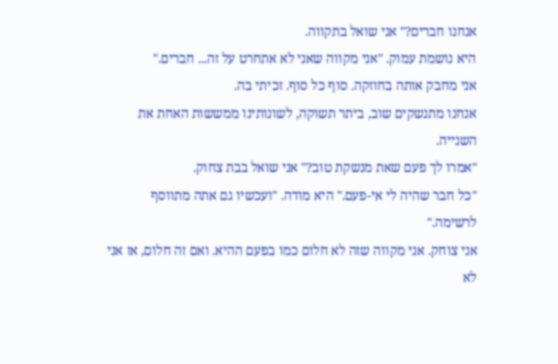אנחנו חברים?" אני שואל בתקווה.
היא נושמת עמוק. "אני מקווה שאני לא אתחרט על זה... חברים."
אני מחבק אותה בחוזקה. סוף כל סוף. זכיתי בה.
אנחנו מתנשקים שוב, ביתר תשוקה, לשונותינו ממששות האחת את השנייה.
"אמרו לך פעם שאת מנשקת טוב?" אני שואל בבת צחוק.
"כל חבר שהיה לי אי-פעם." היא מודה. "ועכשיו גם אתה מתווסף
לרשימה."
אני צוחק. אני מקווה שזה לא חלום כמו בפעם ההיא. ואם זה חלום, אז אני לא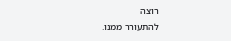רוצה
להתעורר ממנו.